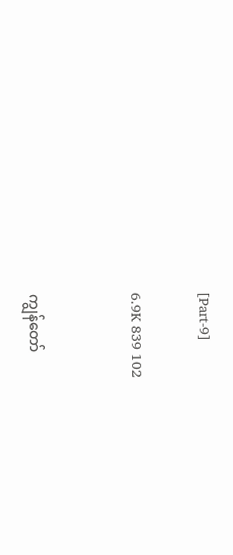[Part-9]

6.9K 839 102


ကျွန်တော်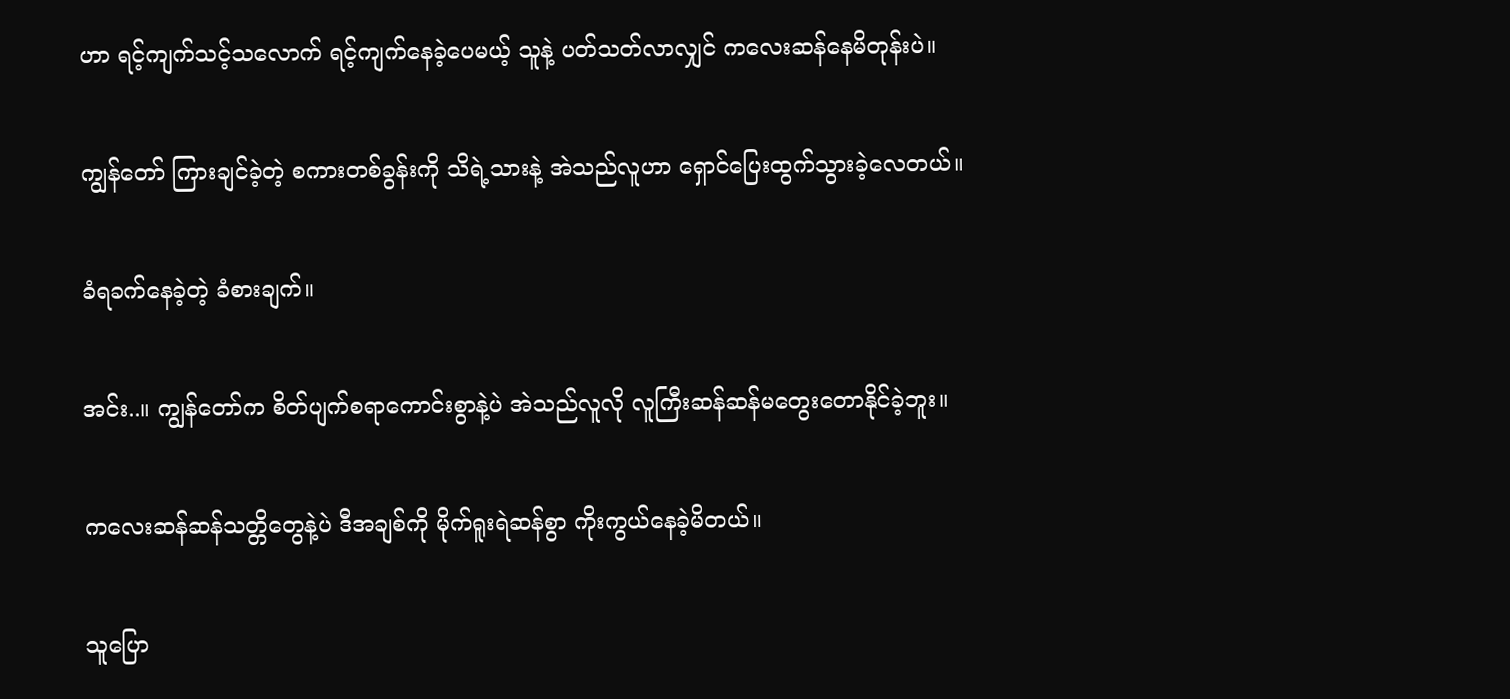ဟာ ရင့်ကျက်သင့်သလောက် ရင့်ကျက်နေခဲ့ပေမယ့် သူနဲ့ ပတ်သတ်လာလျှင် ကလေးဆန်နေမိတုန်းပဲ။

ကျွန်တော် ကြားချင်ခဲ့တဲ့ စကားတစ်ခွန်းကို သိရဲ့သားနဲ့ အဲသည်လူဟာ ရှောင်ပြေးထွက်သွားခဲ့လေတယ်။

ခံရခက်နေခဲ့တဲ့ ခံစားချက်။

အင်း..။ ကျွန်တော်က စိတ်ပျက်စရာကောင်းစွာနဲ့ပဲ အဲသည်လူလို လူကြီးဆန်ဆန်မတွေးတောနိုင်ခဲ့ဘူး။

ကလေးဆန်ဆန်သတ္တိတွေနဲ့ပဲ ဒီအချစ်ကို မိုက်ရူးရဲဆန်စွာ ကိုးကွယ်နေခဲ့မိတယ်။

သူပြော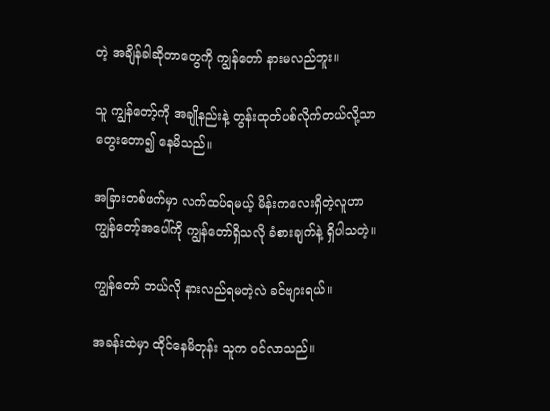တဲ့ အချိန်ခါဆိုတာတွေကို ကျွန်တော် နားမလည်ဘူး။

သူ ကျွန်တော့်ကို အချိုနည်းနဲ့ တွန်းထုတ်ပစ်လိုက်တယ်လို့သာ တွေးတော၍ နေမိသည်။

အခြားတစ်ဖက်မှာ လက်ထပ်ရမယ့် မိန်းကလေးရှိတဲ့လူဟာ ကျွန်တော့်အပေါ်ကို ကျွန်တော်ရှိသလို ခံစားချက်နဲ့ ရှိပါသတဲ့။

ကျွန်တော် ဘယ်လို နားလည်ရမတဲ့လဲ ခင်ဗျားရယ်။

အခန်းထဲမှာ ထိုင်နေမိတုန်း သူက ဝင်လာသည်။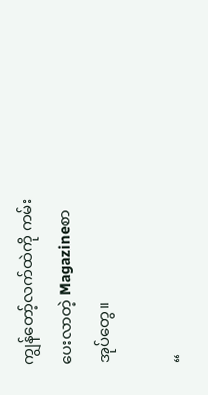ကျွန်တော့်လက်ထဲကို ကမ်းပေးလာတဲ့ Magazineစာအုပ်တွေ။

“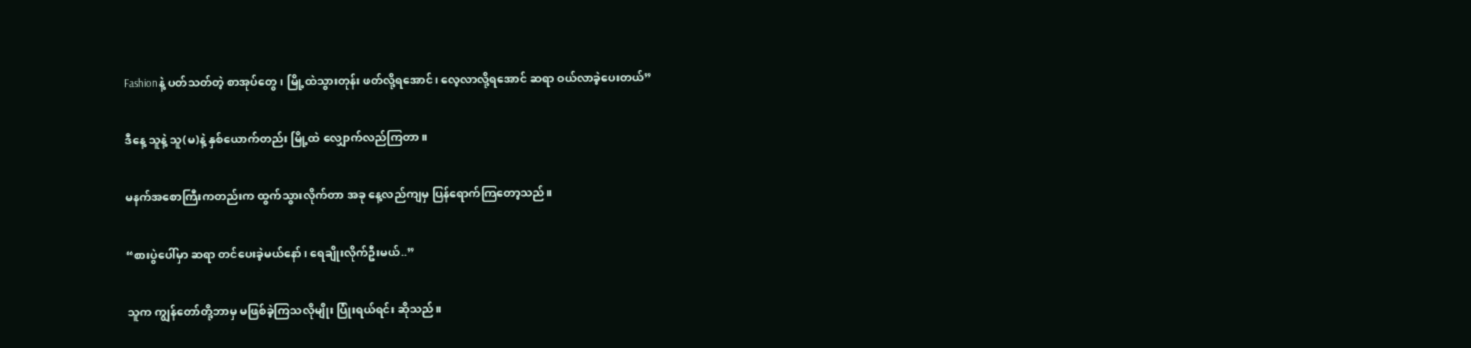Fashionနဲ့ ပတ်သတ်တဲ့ စာအုပ်တွေ၊ မြို့ထဲသွားတုန်း ဖတ်လို့ရအောင်၊ လေ့လာလို့ရအောင် ဆရာ ဝယ်လာခဲ့ပေးတယ်”

ဒီနေ့ သူနဲ့ သူ(မ)နဲ့ နှစ်ယောက်တည်း မြို့ထဲ လျှောက်လည်ကြတာ။

မနက်အစောကြီးကတည်းက ထွက်သွားလိုက်တာ အခု နေ့လည်ကျမှ ပြန်ရောက်ကြတော့သည်။

“စားပွဲပေါ်မှာ ဆရာ တင်ပေးခဲ့မယ်နော်၊ ရေချိုးလိုက်ဦးမယ်..”

သူက ကျွန်တော်တို့ဘာမှ မဖြစ်ခဲ့ကြသလိုမျိုး ပြုံးရယ်ရင်း ဆိုသည်။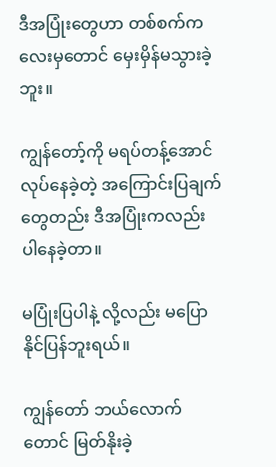ဒီအပြုံးတွေဟာ တစ်စက်ကလေးမှတောင် မှေးမှိန်မသွားခဲ့ဘူး။

ကျွန်တော့်ကို မရပ်တန့်အောင်လုပ်နေခဲ့တဲ့ အကြောင်းပြချက်တွေတည်း ဒီအပြုံးကလည်း ပါနေခဲ့တာ။

မပြုံးပြပါနဲ့ လို့လည်း မပြောနိုင်ပြန်ဘူးရယ်။

ကျွန်တော် ဘယ်လောက်တောင် မြတ်နိုးခဲ့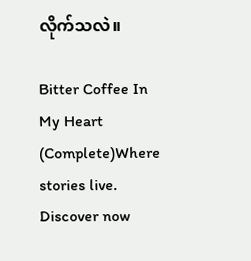လိုက်သလဲ။

Bitter Coffee In My Heart (Complete)Where stories live. Discover now